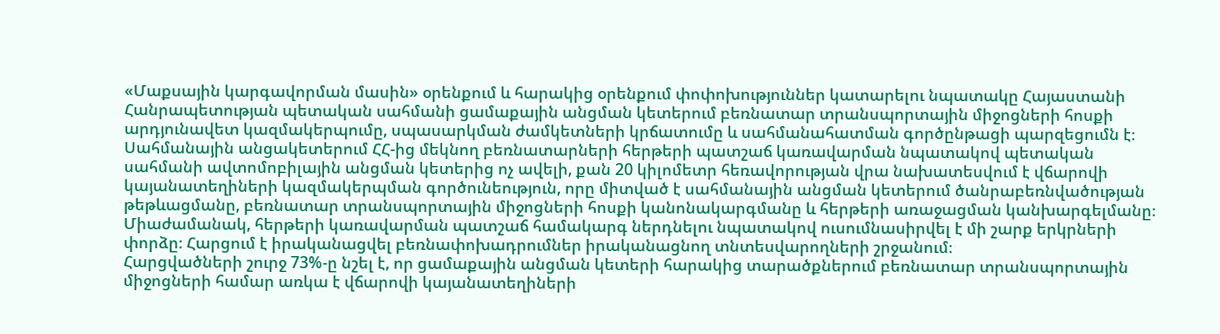«Մաքսային կարգավորման մասին» օրենքում և հարակից օրենքում փոփոխություններ կատարելու նպատակը Հայաստանի Հանրապետության պետական սահմանի ցամաքային անցման կետերում բեռնատար տրանսպորտային միջոցների հոսքի արդյունավետ կազմակերպումը, սպասարկման ժամկետների կրճատումը և սահմանահատման գործընթացի պարզեցումն է։
Սահմանային անցակետերում ՀՀ-ից մեկնող բեռնատարների հերթերի պատշաճ կառավարման նպատակով պետական սահմանի ավտոմոբիլային անցման կետերից ոչ ավելի, քան 20 կիլոմետր հեռավորության վրա նախատեսվում է վճարովի կայանատեղիների կազմակերպման գործունեություն, որը միտված է սահմանային անցման կետերում ծանրաբեռնվածության թեթևացմանը, բեռնատար տրանսպորտային միջոցների հոսքի կանոնակարգմանը և հերթերի առաջացման կանխարգելմանը։
Միաժամանակ, հերթերի կառավարման պատշաճ համակարգ ներդնելու նպատակով ուսումնասիրվել է մի շարք երկրների փորձը։ Հարցում է իրականացվել բեռնափոխադրումներ իրականացնող տնտեսվարողների շրջանում։
Հարցվածների շուրջ 73%-ը նշել է, որ ցամաքային անցման կետերի հարակից տարածքներում բեռնատար տրանսպորտային միջոցների համար առկա է վճարովի կայանատեղիների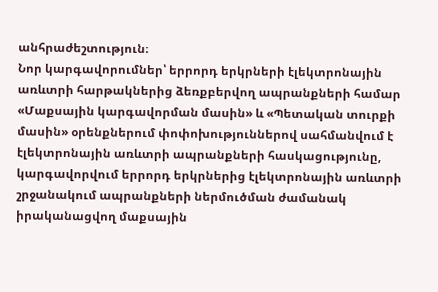անհրաժեշտություն։
Նոր կարգավորումներ՝ երրորդ երկրների էլեկտրոնային առևտրի հարթակներից ձեռքբերվող ապրանքների համար
«Մաքսային կարգավորման մասին» և «Պետական տուրքի մասին» օրենքներում փոփոխություններով սահմանվում է էլեկտրոնային առևտրի ապրանքների հասկացությունը, կարգավորվում երրորդ երկրներից էլեկտրոնային առևտրի շրջանակում ապրանքների ներմուծման ժամանակ իրականացվող մաքսային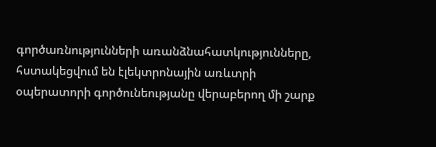գործառնությունների առանձնահատկությունները, հստակեցվում են էլեկտրոնային առևտրի օպերատորի գործունեությանը վերաբերող մի շարք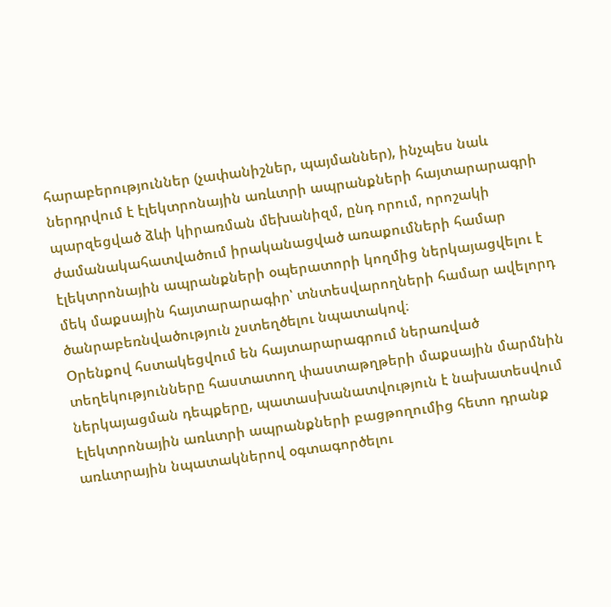հարաբերություններ (չափանիշներ, պայմաններ), ինչպես նաև ներդրվում է էլեկտրոնային առևտրի ապրանքների հայտարարագրի պարզեցված ձևի կիրառման մեխանիզմ, ընդ որում, որոշակի ժամանակահատվածում իրականացված առաքումների համար էլեկտրոնային ապրանքների օպերատորի կողմից ներկայացվելու է մեկ մաքսային հայտարարագիր՝ տնտեսվարողների համար ավելորդ ծանրաբեռնվածություն չստեղծելու նպատակով։
Օրենքով հստակեցվում են հայտարարագրում ներառված տեղեկությունները հաստատող փաստաթղթերի մաքսային մարմնին ներկայացման դեպքերը, պատասխանատվություն է նախատեսվում էլեկտրոնային առևտրի ապրանքների բացթողումից հետո դրանք առևտրային նպատակներով օգտագործելու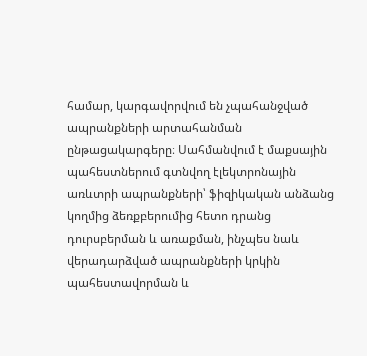համար, կարգավորվում են չպահանջված ապրանքների արտահանման ընթացակարգերը։ Սահմանվում է մաքսային պահեստներում գտնվող էլեկտրոնային առևտրի ապրանքների՝ ֆիզիկական անձանց կողմից ձեռքբերումից հետո դրանց դուրսբերման և առաքման, ինչպես նաև վերադարձված ապրանքների կրկին պահեստավորման և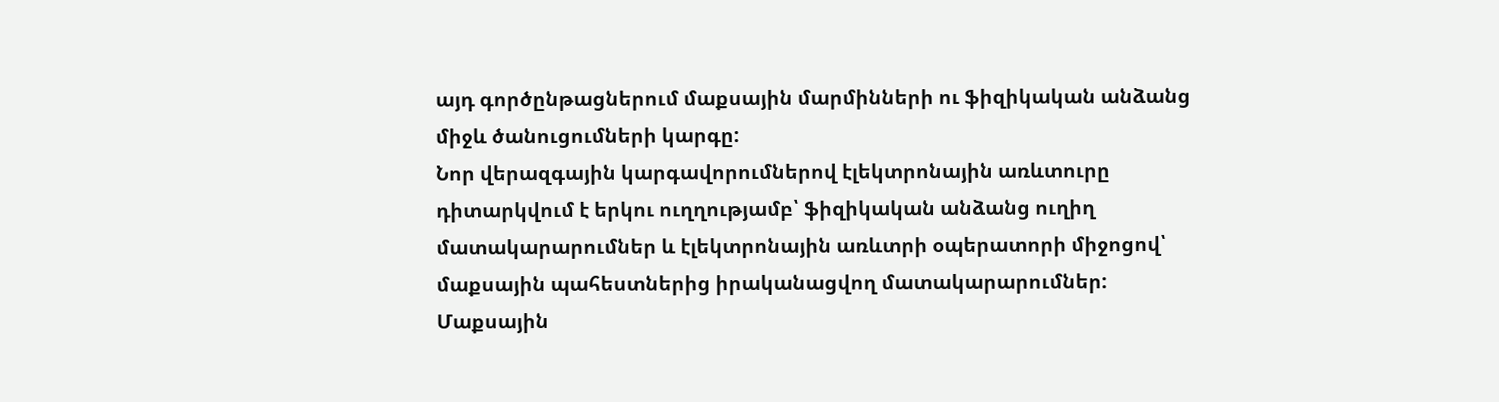այդ գործընթացներում մաքսային մարմինների ու ֆիզիկական անձանց միջև ծանուցումների կարգը:
Նոր վերազգային կարգավորումներով էլեկտրոնային առևտուրը դիտարկվում է երկու ուղղությամբ՝ ֆիզիկական անձանց ուղիղ մատակարարումներ և էլեկտրոնային առևտրի օպերատորի միջոցով՝ մաքսային պահեստներից իրականացվող մատակարարումներ: Մաքսային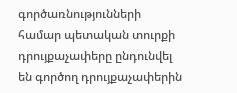գործառնությունների համար պետական տուրքի դրույքաչափերը ընդունվել են գործող դրույքաչափերին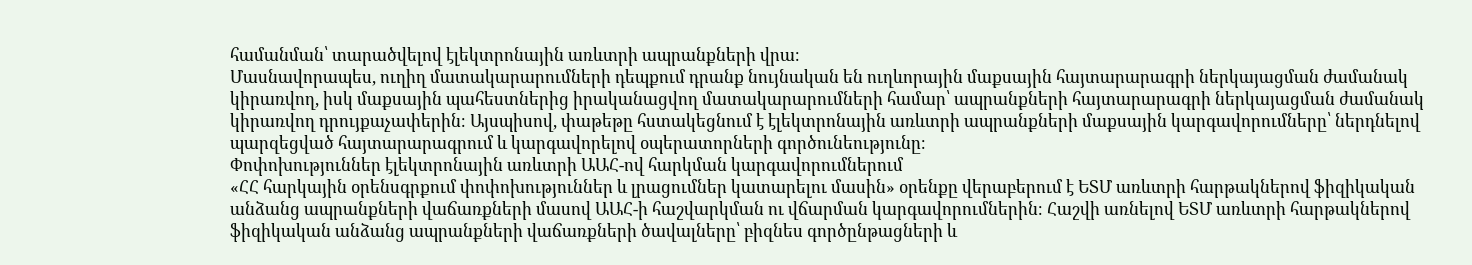համանման՝ տարածվելով էլեկտրոնային առևտրի ապրանքների վրա։
Մասնավորապես, ուղիղ մատակարարումների դեպքում դրանք նույնական են ուղևորային մաքսային հայտարարագրի ներկայացման ժամանակ կիրառվող, իսկ մաքսային պահեստներից իրականացվող մատակարարումների համար՝ ապրանքների հայտարարագրի ներկայացման ժամանակ կիրառվող դրույքաչափերին։ Այսպիսով, փաթեթը հստակեցնում է էլեկտրոնային առևտրի ապրանքների մաքսային կարգավորումները՝ ներդնելով պարզեցված հայտարարագրում և կարգավորելով օպերատորների գործունեությունը։
Փոփոխություններ էլեկտրոնային առևտրի ԱԱՀ-ով հարկման կարգավորումներում
«ՀՀ հարկային օրենսգրքում փոփոխություններ և լրացումներ կատարելու մասին» օրենքը վերաբերում է ԵՏՄ առևտրի հարթակներով ֆիզիկական անձանց ապրանքների վաճառքների մասով ԱԱՀ-ի հաշվարկման ու վճարման կարգավորումներին։ Հաշվի առնելով ԵՏՄ առևտրի հարթակներով ֆիզիկական անձանց ապրանքների վաճառքների ծավալները՝ բիզնես գործընթացների և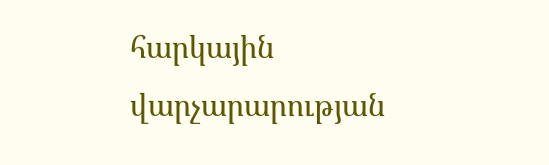հարկային վարչարարության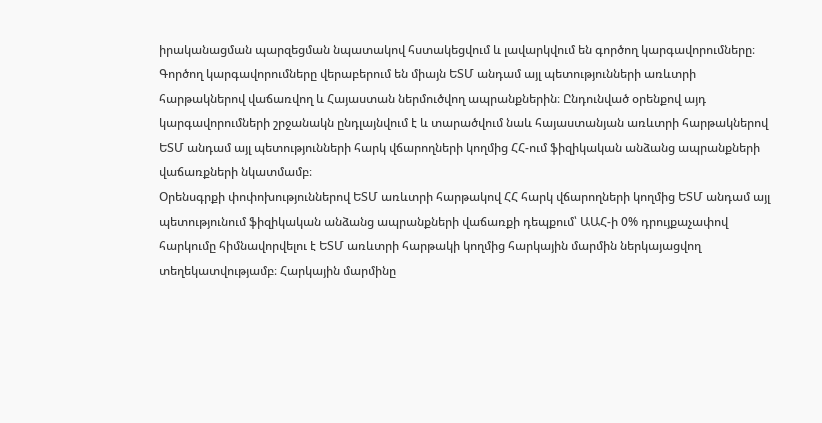իրականացման պարզեցման նպատակով հստակեցվում և լավարկվում են գործող կարգավորումները։ Գործող կարգավորումները վերաբերում են միայն ԵՏՄ անդամ այլ պետությունների առևտրի հարթակներով վաճառվող և Հայաստան ներմուծվող ապրանքներին։ Ընդունված օրենքով այդ կարգավորումների շրջանակն ընդլայնվում է և տարածվում նաև հայաստանյան առևտրի հարթակներով ԵՏՄ անդամ այլ պետությունների հարկ վճարողների կողմից ՀՀ-ում ֆիզիկական անձանց ապրանքների վաճառքների նկատմամբ։
Օրենսգրքի փոփոխություններով ԵՏՄ առևտրի հարթակով ՀՀ հարկ վճարողների կողմից ԵՏՄ անդամ այլ պետությունում ֆիզիկական անձանց ապրանքների վաճառքի դեպքում՝ ԱԱՀ-ի 0% դրույքաչափով հարկումը հիմնավորվելու է ԵՏՄ առևտրի հարթակի կողմից հարկային մարմին ներկայացվող տեղեկատվությամբ։ Հարկային մարմինը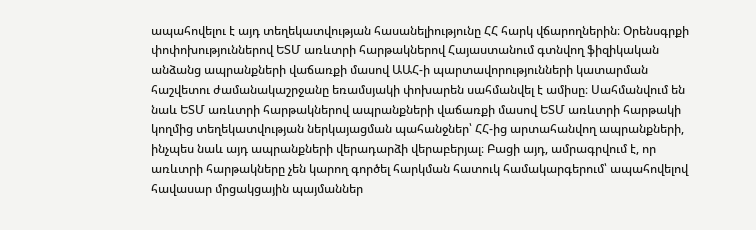ապահովելու է այդ տեղեկատվության հասանելիությունը ՀՀ հարկ վճարողներին։ Օրենսգրքի փոփոխություններով ԵՏՄ առևտրի հարթակներով Հայաստանում գտնվող ֆիզիկական անձանց ապրանքների վաճառքի մասով ԱԱՀ-ի պարտավորությունների կատարման հաշվետու ժամանակաշրջանը եռամսյակի փոխարեն սահմանվել է ամիսը։ Սահմանվում են նաև ԵՏՄ առևտրի հարթակներով ապրանքների վաճառքի մասով ԵՏՄ առևտրի հարթակի կողմից տեղեկատվության ներկայացման պահանջներ՝ ՀՀ-ից արտահանվող ապրանքների, ինչպես նաև այդ ապրանքների վերադարձի վերաբերյալ։ Բացի այդ, ամրագրվում է, որ առևտրի հարթակները չեն կարող գործել հարկման հատուկ համակարգերում՝ ապահովելով հավասար մրցակցային պայմաններ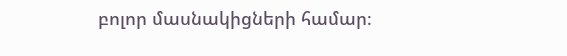բոլոր մասնակիցների համար։